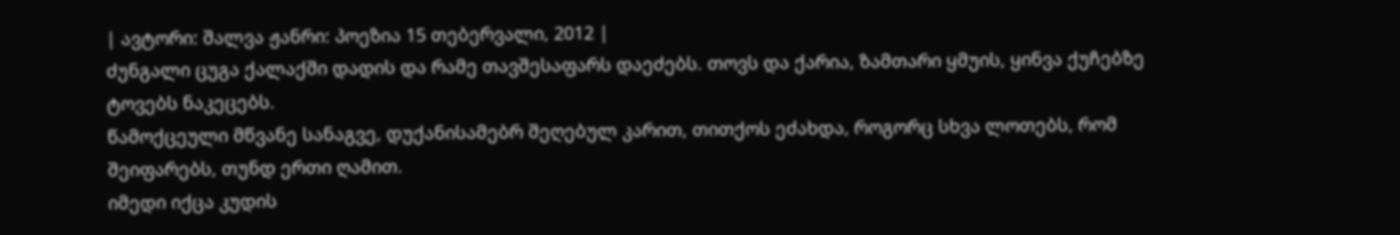| ავტორი: შალვა ჟანრი: პოეზია 15 თებერვალი, 2012 |
ძუნგალი ცუგა ქალაქში დადის და რამე თავშესაფარს დაეძებს. თოვს და ქარია, ზამთარი ყმუის, ყინვა ქუჩებზე ტოვებს ნაკეცებს.
წამოქცეული მწვანე სანაგვე, დუქანისამებრ შეღებულ კარით, თითქოს ეძახდა, როგორც სხვა ლოთებს, რომ შეიფარებს, თუნდ ერთი ღამით.
იმედი იქცა კუდის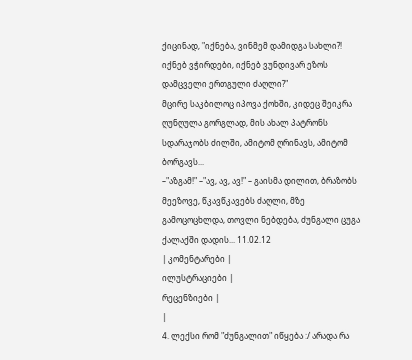ქიცინად, "იქნება, ვინმემ დამიდგა სახლი?! იქნებ ვჭირდები, იქნებ ვუნდივარ ეზოს დამცველი ერთგული ძაღლი?"
მცირე საკბილოც იპოვა ქოხში, კიდეც შეიკრა ღუნღულა გორგლად, მის ახალ პატრონს სდარაჯობს ძილში, ამიტომ ღრინავს, ამიტომ ბორგავს...
–"აზგამ!" –"ავ, ავ, ავ!" – გაისმა დილით, ბრაზობს მეეზოვე, წკავწკავებს ძაღლი, მზე გამოცოცხლდა, თოვლი ნებდება, ძუნგალი ცუგა ქალაქში დადის... 11.02.12
| კომენტარები |
ილუსტრაციები |
რეცენზიები |
|
4. ლექსი რომ "ძუნგალით" იწყება :/ არადა რა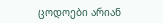ცოდოები არიან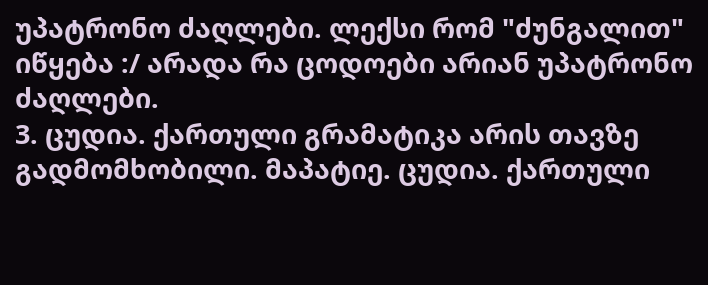უპატრონო ძაღლები. ლექსი რომ "ძუნგალით" იწყება :/ არადა რა ცოდოები არიან უპატრონო ძაღლები.
3. ცუდია. ქართული გრამატიკა არის თავზე გადმომხობილი. მაპატიე. ცუდია. ქართული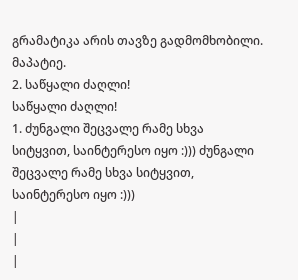გრამატიკა არის თავზე გადმომხობილი. მაპატიე.
2. საწყალი ძაღლი!
საწყალი ძაღლი!
1. ძუნგალი შეცვალე რამე სხვა სიტყვით, საინტერესო იყო :))) ძუნგალი შეცვალე რამე სხვა სიტყვით, საინტერესო იყო :)))
|
|
|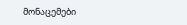მონაცემები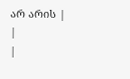არ არის |
|
|